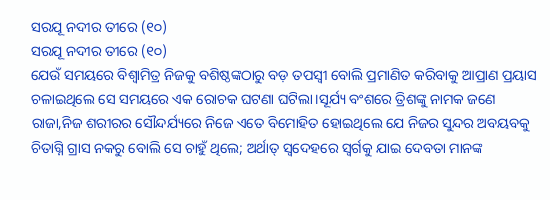ସରଯୂ ନଦୀର ତୀରେ (୧୦)
ସରଯୂ ନଦୀର ତୀରେ (୧୦)
ଯେଉଁ ସମୟରେ ବିଶ୍ଵାମିତ୍ର ନିଜକୁ ବଶିଷ୍ଠଙ୍କଠାରୁ ବଡ଼ ତପସ୍ୱୀ ବୋଲି ପ୍ରମାଣିତ କରିବାକୁ ଆପ୍ରାଣ ପ୍ରୟାସ ଚଳାଇଥିଲେ ସେ ସମୟରେ ଏକ ରୋଚକ ଘଟଣା ଘଟିଲା।ସୂର୍ଯ୍ୟ ବଂଶରେ ତ୍ରିଶଙ୍କୁ ନାମକ ଜଣେ ରାଜା,ନିଜ ଶରୀରର ସୌନ୍ଦର୍ଯ୍ୟରେ ନିଜେ ଏତେ ବିମୋହିତ ହୋଇଥିଲେ ଯେ ନିଜର ସୁନ୍ଦର ଅବୟବକୁ ଚିତାଗ୍ନି ଗ୍ରାସ ନକରୁ ବୋଲି ସେ ଚାହୁଁ ଥିଲେ; ଅର୍ଥାତ୍ ସ୍ବଦେହରେ ସ୍ୱର୍ଗକୁ ଯାଇ ଦେବତା ମାନଙ୍କ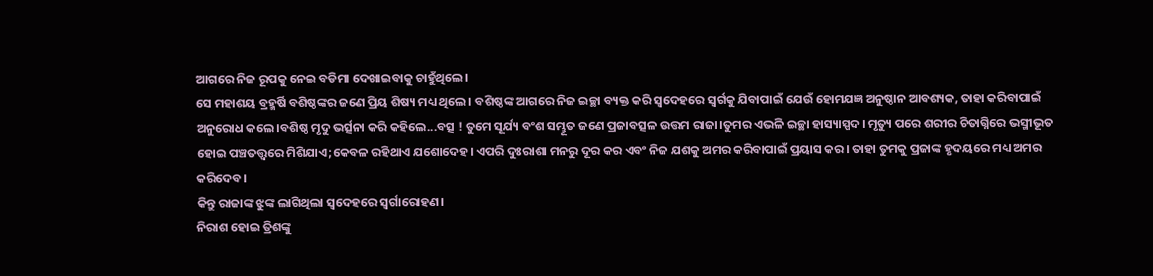ଆଗରେ ନିଜ ରୂପକୁ ନେଇ ବଡିମା ଦେଖାଇବାକୁ ଚାହୁଁଥିଲେ।
ସେ ମହାଶୟ ବ୍ରହ୍ମର୍ଷି ବଶିଷ୍ଠଙ୍କର ଜଣେ ପ୍ରିୟ ଶିଷ୍ୟ ମଧ୍ୟ ଥିଲେ। ବଶିଷ୍ଠଙ୍କ ଆଗରେ ନିଜ ଇଚ୍ଛା ବ୍ୟକ୍ତ କରି ସ୍ବଦେହରେ ସ୍ବର୍ଗକୁ ଯିବାପାଇଁ ଯେଉଁ ହୋମଯଜ୍ଞ ଅନୁଷ୍ଠାନ ଆବଶ୍ୟକ, ତାହା କରିବାପାଇଁ ଅନୁରୋଧ କଲେ।ବଶିଷ୍ଠ ମୃଦୁ ଭର୍ତ୍ସନା କରି କହିଲେ...ବତ୍ସ ! ତୁମେ ସୂର୍ଯ୍ୟ ବଂଶ ସମ୍ଭୂତ ଜଣେ ପ୍ରଜାବତ୍ସଳ ଉତ୍ତମ ରାଜା।ତୁମର ଏଭଳି ଇଚ୍ଛା ହାସ୍ୟାସ୍ପଦ। ମୃତ୍ୟୁ ପରେ ଶରୀର ଚିତାଗ୍ନିରେ ଭସ୍ମୀଭୂତ ହୋଇ ପଞ୍ଚତତ୍ତ୍ବରେ ମିଶିଯାଏ;କେବଳ ରହିଥାଏ ଯଶୋଦେହ। ଏପରି ଦୁଃରାଶା ମନରୁ ଦୂର କର ଏବଂ ନିଜ ଯଶକୁ ଅମର କରିବାପାଇଁ ପ୍ରୟାସ କର। ତାହା ତୁମକୁ ପ୍ରଜାଙ୍କ ହୃଦୟରେ ମଧ୍ୟ ଅମର କରିଦେବ।
କିନ୍ତୁ ରାଜାଙ୍କ ଝୁଙ୍କ ଲାଗିଥିଲା ସ୍ବଦେହରେ ସ୍ଵର୍ଗାରୋହଣ।
ନିରାଶ ହୋଇ ତ୍ରିଶଙ୍କୁ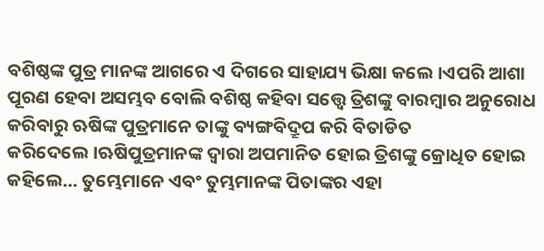ବଶିଷ୍ଠଙ୍କ ପୁତ୍ର ମାନଙ୍କ ଆଗରେ ଏ ଦିଗରେ ସାହାଯ୍ୟ ଭିକ୍ଷା କଲେ।ଏପରି ଆଶା ପୂରଣ ହେବା ଅସମ୍ଭବ ବୋଲି ବଶିଷ୍ଠ କହିବା ସତ୍ତ୍ୱେ ତ୍ରିଶଙ୍କୁ ବାରମ୍ବାର ଅନୁରୋଧ କରିବାରୁ ଋଷିଙ୍କ ପୁତ୍ରମାନେ ତାଙ୍କୁ ବ୍ୟଙ୍ଗବିଦ୍ରୂପ କରି ବିତାଡିତ କରିଦେଲେ।ଋଷିପୁତ୍ରମାନଙ୍କ ଦ୍ବାରା ଅପମାନିତ ହୋଇ ତ୍ରିଶଙ୍କୁ କ୍ରୋଧିତ ହୋଇ କହିଲେ... ତୁମ୍ଭେମାନେ ଏବଂ ତୁମ୍ଭମାନଙ୍କ ପିତାଙ୍କର ଏହା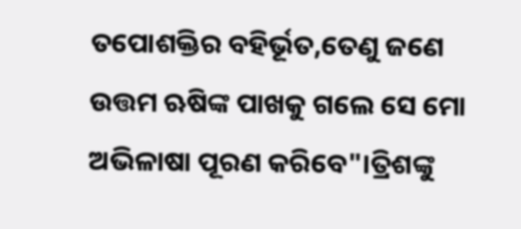ତପୋଶକ୍ତିର ବହିର୍ଭୂତ,ତେଣୁ ଜଣେ ଉତ୍ତମ ଋଷିଙ୍କ ପାଖକୁ ଗଲେ ସେ ମୋ ଅଭିଳାଷା ପୂରଣ କରିବେ"।ତ୍ରିଶଙ୍କୁ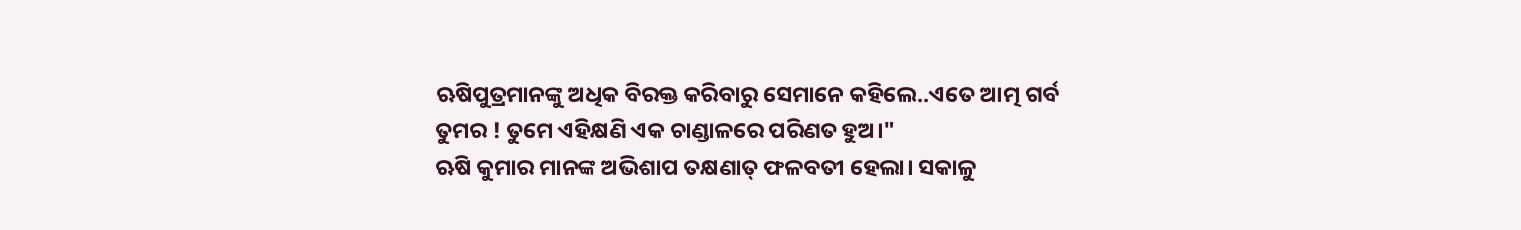ଋଷିପୁତ୍ରମାନଙ୍କୁ ଅଧିକ ବିରକ୍ତ କରିବାରୁ ସେମାନେ କହିଲେ..ଏତେ ଆତ୍ମ ଗର୍ବ ତୁମର ! ତୁମେ ଏହିକ୍ଷଣି ଏକ ଚାଣ୍ଡାଳରେ ପରିଣତ ହୁଅ।"
ଋଷି କୁମାର ମାନଙ୍କ ଅଭିଶାପ ତକ୍ଷଣାତ୍ ଫଳବତୀ ହେଲା। ସକାଳୁ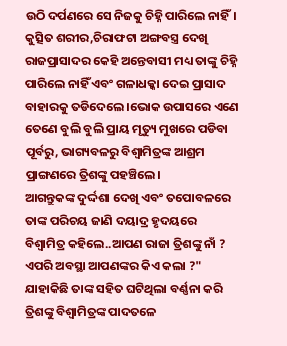ଉଠି ଦର୍ପଣରେ ସେ ନିଜକୁ ଚିହ୍ନି ପାରିଲେ ନାହିଁ। କୁତ୍ସିତ ଶରୀର,ଚିରାଫଟା ଅଙ୍ଗବସ୍ତ୍ର ଦେଖି ରାଜପ୍ରାସାଦର କେହି ଅନ୍ତେବାସୀ ମଧ୍ୟ ତାଙ୍କୁ ଚିହ୍ନି ପାରିଲେ ନାହିଁ ଏବଂ ଗଳାଧକ୍କା ଦେଇ ପ୍ରାସାଦ ବାହାରକୁ ତଡିଦେଲେ।ଭୋକ ଉପାସରେ ଏଣେ ତେଣେ ବୁଲି ବୁଲି ପ୍ରାୟ ମୃତ୍ୟୁ ମୁଖରେ ପଡିବା ପୂର୍ବରୁ, ଭାଗ୍ୟବଳରୁ ବିଶ୍ବାମିତ୍ରଙ୍କ ଆଶ୍ରମ ପ୍ରାଙ୍ଗଣରେ ତ୍ରିଶଙ୍କୁ ପହଞ୍ଚିଲେ।
ଆଗନ୍ତୁକଙ୍କ ଦୁର୍ଦ୍ଦଶା ଦେଖି ଏବଂ ତପୋବଳରେ ତାଙ୍କ ପରିଚୟ ଜାଣି ଦୟାଦ୍ର ହୃଦୟରେ ବିଶ୍ଵାମିତ୍ର କହିଲେ..ଆପଣ ରାଜା ତ୍ରିଶଙ୍କୁ ନାଁ ? ଏପରି ଅବସ୍ଥା ଆପଣଙ୍କର କିଏ କଲା ?"
ଯାହାକିଛି ତାଙ୍କ ସହିତ ଘଟିଥିଲା ବର୍ଣ୍ଣନା କରି ତ୍ରିଶଙ୍କୁ ବିଶ୍ଵାମିତ୍ରଙ୍କ ପାଦତଳେ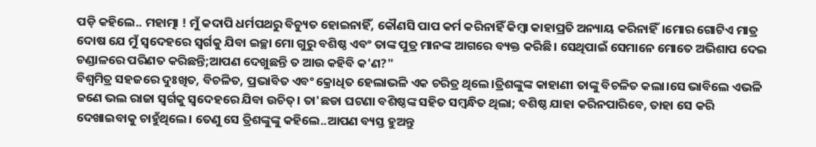ପଡ଼ି କହିଲେ.. ମହାତ୍ମା ! ମୁଁ କଦାପି ଧର୍ମପଥରୁ ବିଚ୍ୟୁତ ହୋଇନାହିଁ, କୌଣସି ପାପ କର୍ମ କରିନାହିଁ କିମ୍ବା କାହାପ୍ରତି ଅନ୍ୟାୟ କରିନାହିଁ।ମୋର ଗୋଟିଏ ମାତ୍ର ଦୋଷ ଯେ ମୁଁ ସ୍ବଦେହରେ ସ୍ୱର୍ଗକୁ ଯିବା ଇଚ୍ଛା ମୋ ଗୁରୁ ବଶିଷ୍ଠ ଏବଂ ତାଙ୍କ ପୁତ୍ର ମାନଙ୍କ ଆଗରେ ବ୍ୟକ୍ତ କରିଛି। ସେଥିପାଇଁ ସେମାନେ ମୋତେ ଅଭିଶାପ ଦେଇ ଚଣ୍ଡାଳରେ ପରିଣତ କରିଛନ୍ତି;ଆପଣ ଦେଖୁଛନ୍ତି ତ ଆଉ କହିବି କ'ଣ?"
ବିଶ୍ବମିତ୍ର ସହଜରେ ଦୁଃଖିତ, ବିଚଳିତ, ପ୍ରଭାବିତ ଏବଂ କ୍ରୋଧିତ ହେଲାଭଳି ଏକ ଚରିତ୍ର ଥିଲେ।ତ୍ରିଶଙ୍କୁଙ୍କ କାହାଣୀ ତାଙ୍କୁ ବିଚଳିତ କଲା।ସେ ଭାବିଲେ ଏଭଳି ଜଣେ ଭଲ ରାଜା ସ୍ବର୍ଗକୁ ସ୍ବଦେହରେ ଯିବା ଉଚିତ୍। ତା'ଛଡା ଘଟଣା ବଶିଷ୍ଠଙ୍କ ସହିତ ସମ୍ବନ୍ଧିତ ଥିଲା; ବଶିଷ୍ଠ ଯାହା କରିନପାରିବେ, ତାହା ସେ କରି ଦେଖାଇବାକୁ ଚାହୁଁଥିଲେ। ତେଣୁ ସେ ତ୍ରିଶଙ୍କୁଙ୍କୁ କହିଲେ..ଆପଣ ବ୍ୟସ୍ତ ହୁଅନ୍ତୁ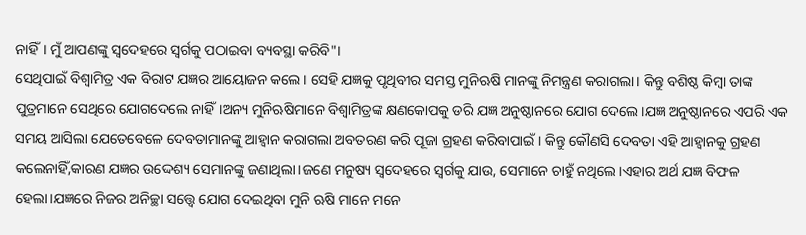ନାହିଁ। ମୁଁ ଆପଣଙ୍କୁ ସ୍ବଦେହରେ ସ୍ବର୍ଗକୁ ପଠାଇବା ବ୍ୟବସ୍ଥା କରିବି"।
ସେଥିପାଇଁ ବିଶ୍ଵାମିତ୍ର ଏକ ବିରାଟ ଯଜ୍ଞର ଆୟୋଜନ କଲେ। ସେହି ଯଜ୍ଞକୁ ପୃଥିବୀର ସମସ୍ତ ମୁନିଋଷି ମାନଙ୍କୁ ନିମନ୍ତ୍ରଣ କରାଗଲା। କିନ୍ତୁ ବଶିଷ୍ଠ କିମ୍ବା ତାଙ୍କ ପୁତ୍ରମାନେ ସେଥିରେ ଯୋଗଦେଲେ ନାହିଁ।ଅନ୍ୟ ମୁନିଋଷିମାନେ ବିଶ୍ବାମିତ୍ରଙ୍କ କ୍ଷଣକୋପକୁ ଡରି ଯଜ୍ଞ ଅନୁଷ୍ଠାନରେ ଯୋଗ ଦେଲେ।ଯଜ୍ଞ ଅନୁଷ୍ଠାନରେ ଏପରି ଏକ ସମୟ ଆସିଲା ଯେତେବେଳେ ଦେବତାମାନଙ୍କୁ ଆହ୍ବାନ କରାଗଲା ଅବତରଣ କରି ପୂଜା ଗ୍ରହଣ କରିବାପାଇଁ। କିନ୍ତୁ କୌଣସି ଦେବତା ଏହି ଆହ୍ବାନକୁ ଗ୍ରହଣ କଲେନାହିଁ,କାରଣ ଯଜ୍ଞର ଉଦ୍ଦେଶ୍ୟ ସେମାନଙ୍କୁ ଜଣାଥିଲା।ଜଣେ ମନୁଷ୍ୟ ସ୍ବଦେହରେ ସ୍ବର୍ଗକୁ ଯାଉ, ସେମାନେ ଚାହୁଁ ନଥିଲେ।ଏହାର ଅର୍ଥ ଯଜ୍ଞ ବିଫଳ ହେଲା।ଯଜ୍ଞରେ ନିଜର ଅନିଚ୍ଛା ସତ୍ତ୍ବେ ଯୋଗ ଦେଇଥିବା ମୁନି ଋଷି ମାନେ ମନେ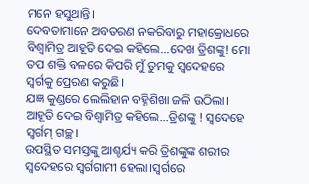ମନେ ହସୁଥାନ୍ତି।
ଦେବତାମାନେ ଅବତରଣ ନକରିବାରୁ ମହାକ୍ରୋଧରେ ବିଶ୍ଵାମିତ୍ର ଆହୂତି ଦେଇ କହିଲେ...ଦେଖ ତ୍ରିଶଙ୍କୁ! ମୋ ତପ ଶକ୍ତି ବଳରେ କିପରି ମୁଁ ତୁମକୁ ସ୍ବଦେହରେ ସ୍ବର୍ଗକୁ ପ୍ରେରଣ କରୁଛି।
ଯଜ୍ଞ କୁଣ୍ଡରେ ଲେଲିହାନ ବହ୍ନିଶିଖା ଜଳି ଉଠିଲା। ଆହୂତି ଦେଇ ବିଶ୍ଵାମିତ୍ର କହିଲେ...ତ୍ରିଶଙ୍କୁ ! ସ୍ବଦେହେ ସ୍ବର୍ଗମ୍ ଗଚ୍ଛ।
ଉପସ୍ଥିତ ସମସ୍ତଙ୍କୁ ଆଶ୍ଚର୍ଯ୍ୟ କରି ତ୍ରିଶଙ୍କୁଙ୍କ ଶରୀର ସ୍ବଦେହରେ ସ୍ବର୍ଗଗାମୀ ହେଲା।ସ୍ବର୍ଗରେ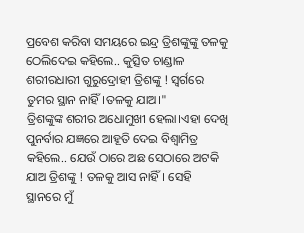ପ୍ରବେଶ କରିବା ସମୟରେ ଇନ୍ଦ୍ର ତ୍ରିଶଙ୍କୁଙ୍କୁ ତଳକୁ ଠେଲିଦେଇ କହିଲେ.. କୁତ୍ସିତ ଚାଣ୍ଡାଳ ଶରୀରଧାରୀ ଗୁରୁଦ୍ରୋହୀ ତ୍ରିଶଙ୍କୁ ! ସ୍ବର୍ଗରେ ତୁମର ସ୍ଥାନ ନାହିଁ।ତଳକୁ ଯାଅ।"
ତ୍ରିଶଙ୍କୁଙ୍କ ଶରୀର ଅଧୋମୁଖୀ ହେଲା।ଏହା ଦେଖି ପୁନର୍ବାର ଯଜ୍ଞରେ ଆହୂତି ଦେଇ ବିଶ୍ଵାମିତ୍ର କହିଲେ.. ଯେଉଁ ଠାରେ ଅଛ ସେଠାରେ ଅଟକି ଯାଅ ତ୍ରିଶଙ୍କୁ ! ତଳକୁ ଆସ ନାହିଁ। ସେହି ସ୍ଥାନରେ ମୁଁ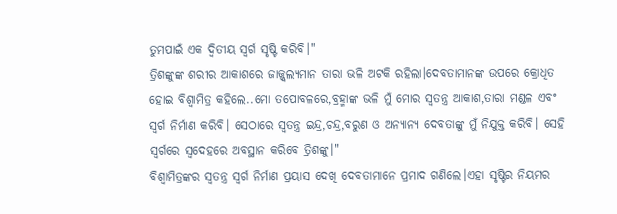ତୁମପାଇଁ ଏକ ଦ୍ଵିତୀୟ ସ୍ବର୍ଗ ସୃଷ୍ଟି କରିବି।"
ତ୍ରିଶଙ୍କୁଙ୍କ ଶରୀର ଆକାଶରେ ଜାଜ୍ଜ୍ୱଲ୍ୟମାନ ତାରା ଭଳି ଅଟକି ରହିଲା।ଦେବତାମାନଙ୍କ ଉପରେ କ୍ରୋଧିତ ହୋଇ ବିଶ୍ଵାମିତ୍ର କହିଲେ..ମୋ ତପୋବଳରେ,ବ୍ରହ୍ମାଙ୍କ ଭଳି ମୁଁ ମୋର ସ୍ଵତନ୍ତ୍ର ଆକାଶ,ତାରା ମଣ୍ଡଳ ଏବଂ ସ୍ବର୍ଗ ନିର୍ମାଣ କରିବି। ସେଠାରେ ସ୍ବତନ୍ତ୍ର ଇନ୍ଦ୍ର,ଚନ୍ଦ୍ର,ବରୁଣ ଓ ଅନ୍ୟାନ୍ୟ ଦେବତାଙ୍କୁ ମୁଁ ନିଯୁକ୍ତ କରିବି। ସେହି ସ୍ବର୍ଗରେ ସ୍ବଦେହରେ ଅବସ୍ଥାନ କରିବେ ତ୍ରିଶଙ୍କୁ।"
ବିଶ୍ବାମିତ୍ରଙ୍କର ସ୍ବତନ୍ତ୍ର ସ୍ବର୍ଗ ନିର୍ମାଣ ପ୍ରୟାସ ଦେଖି ଦେବତାମାନେ ପ୍ରମାଦ ଗଣିଲେ।ଏହା ସୃଷ୍ଟିର ନିୟମର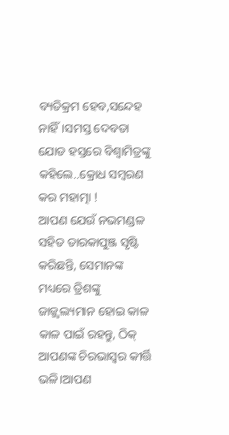ବ୍ୟତିକ୍ରମ ହେବ,ସନ୍ଦେହ ନାହିଁ।ସମସ୍ତ ଦେବତା ଯୋଡ ହସ୍ତରେ ବିଶ୍ଵାମିତ୍ରଙ୍କୁ କହିଲେ..କ୍ରୋଧ ସମ୍ବରଣ କର ମହାତ୍ମା !
ଆପଣ ଯେଉଁ ନଭମଣ୍ଡଳ ସହିତ ତାରକାପୁଞ୍ଜ ସୃଷ୍ଟି କରିଛନ୍ତି, ସେମାନଙ୍କ ମଧ୍ୟରେ ତ୍ରିଶଙ୍କୁ ଜାଜ୍ଜ୍ୱଲ୍ୟମାନ ହୋଇ କାଳ କାଳ ପାଇଁ ରହନ୍ତୁ, ଠିକ୍ ଆପଣଙ୍କ ଚିରଭାସ୍ବର କୀର୍ତ୍ତି ଭଳି।ଆପଣ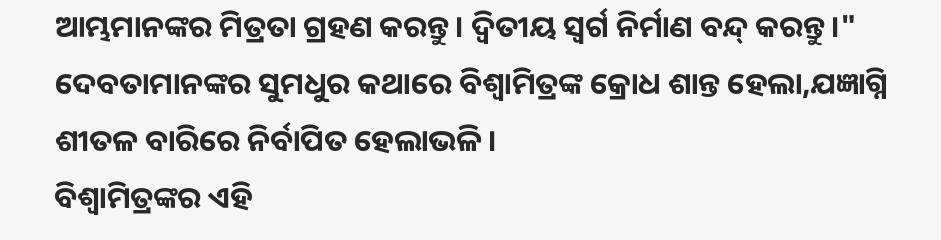ଆମ୍ଭମାନଙ୍କର ମିତ୍ରତା ଗ୍ରହଣ କରନ୍ତୁ। ଦ୍ବିତୀୟ ସ୍ବର୍ଗ ନିର୍ମାଣ ବନ୍ଦ୍ କରନ୍ତୁ।"
ଦେବତାମାନଙ୍କର ସୁମଧୁର କଥାରେ ବିଶ୍ବାମିତ୍ରଙ୍କ କ୍ରୋଧ ଶାନ୍ତ ହେଲା,ଯଜ୍ଞାଗ୍ନି ଶୀତଳ ବାରିରେ ନିର୍ବାପିତ ହେଲାଭଳି।
ବିଶ୍ଵାମିତ୍ରଙ୍କର ଏହି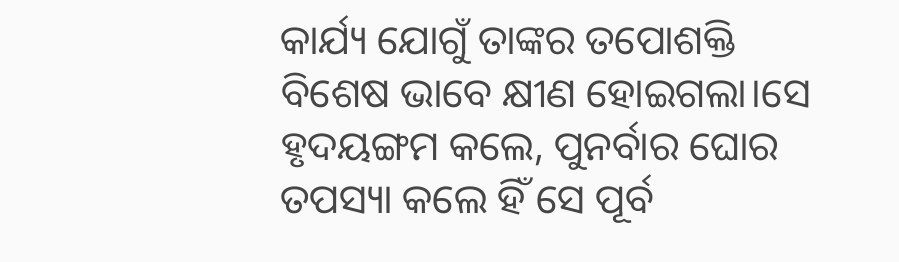କାର୍ଯ୍ୟ ଯୋଗୁଁ ତାଙ୍କର ତପୋଶକ୍ତି ବିଶେଷ ଭାବେ କ୍ଷୀଣ ହୋଇଗଲା।ସେ ହୃଦୟଙ୍ଗମ କଲେ, ପୁନର୍ବାର ଘୋର ତପସ୍ୟା କଲେ ହିଁ ସେ ପୂର୍ବ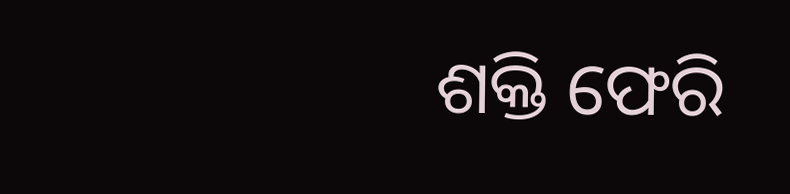ଶକ୍ତି ଫେରି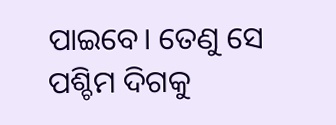ପାଇବେ। ତେଣୁ ସେ ପଶ୍ଚିମ ଦିଗକୁ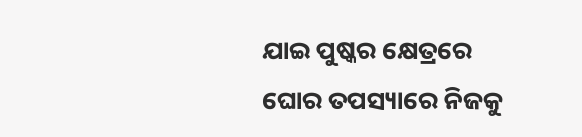ଯାଇ ପୁଷ୍କର କ୍ଷେତ୍ରରେ ଘୋର ତପସ୍ୟାରେ ନିଜକୁ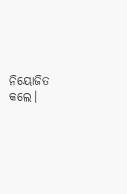ନିୟୋଜିତ କଲେ।